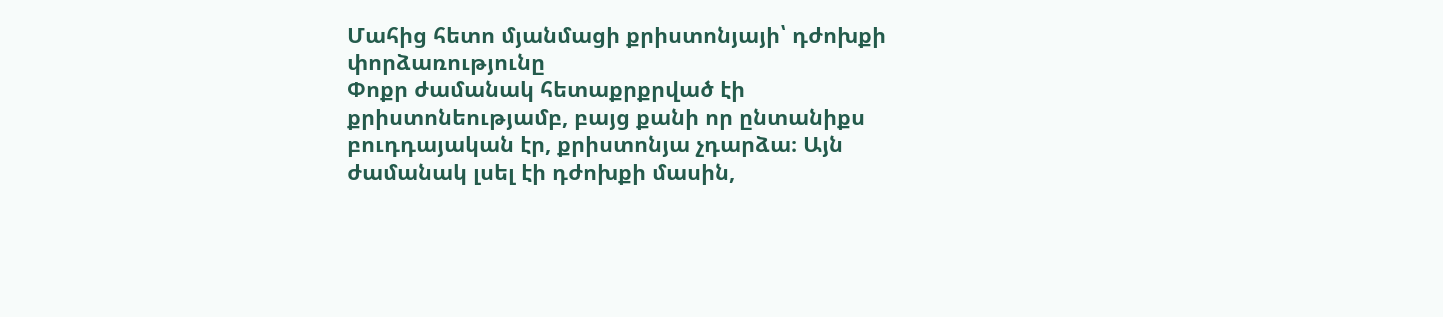Մահից հետո մյանմացի քրիստոնյայի՝ դժոխքի փորձառությունը
Փոքր ժամանակ հետաքրքրված էի քրիստոնեությամբ, բայց քանի որ ընտանիքս բուդդայական էր, քրիստոնյա չդարձա։ Այն ժամանակ լսել էի դժոխքի մասին,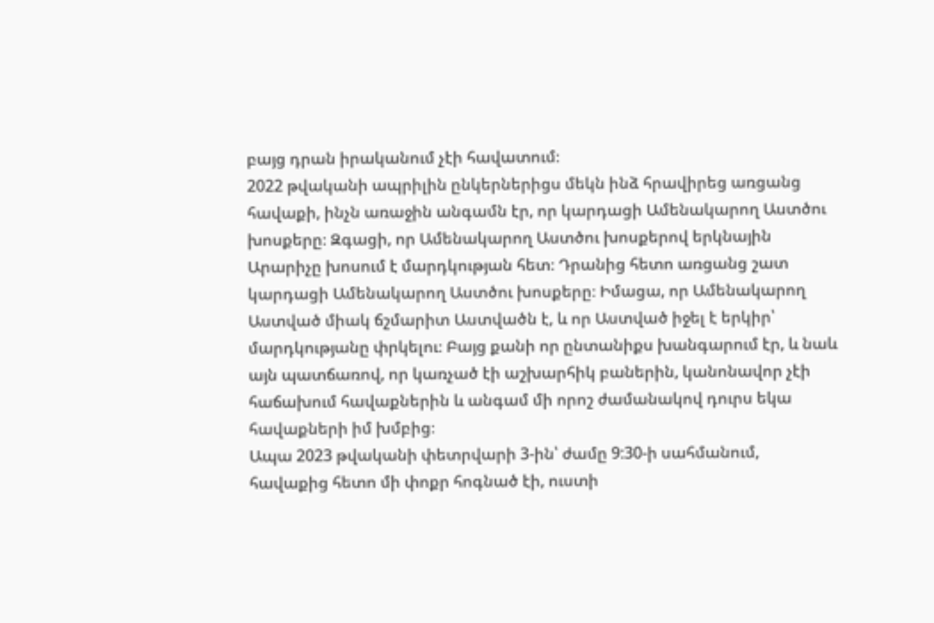բայց դրան իրականում չէի հավատում։
2022 թվականի ապրիլին ընկերներիցս մեկն ինձ հրավիրեց առցանց հավաքի, ինչն առաջին անգամն էր, որ կարդացի Ամենակարող Աստծու խոսքերը։ Զգացի, որ Ամենակարող Աստծու խոսքերով երկնային Արարիչը խոսում է մարդկության հետ։ Դրանից հետո առցանց շատ կարդացի Ամենակարող Աստծու խոսքերը։ Իմացա, որ Ամենակարող Աստված միակ ճշմարիտ Աստվածն է, և որ Աստված իջել է երկիր՝ մարդկությանը փրկելու։ Բայց քանի որ ընտանիքս խանգարում էր, և նաև այն պատճառով, որ կառչած էի աշխարհիկ բաներին, կանոնավոր չէի հաճախում հավաքներին և անգամ մի որոշ ժամանակով դուրս եկա հավաքների իմ խմբից։
Ապա 2023 թվականի փետրվարի 3-ին՝ ժամը 9:30-ի սահմանում, հավաքից հետո մի փոքր հոգնած էի, ուստի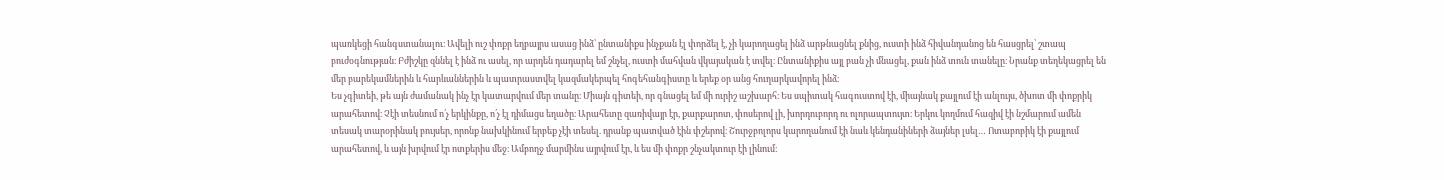պառկեցի հանգստանալու։ Ավելի ուշ փոքր եղբայրս ասաց ինձ՝ ընտանիքս ինչքան էլ փորձել է, չի կարողացել ինձ արթնացնել քնից, ուստի ինձ հիվանդանոց են հասցրել՝ շտապ բուժօգնության։ Բժիշկը զննել է ինձ ու ասել, որ արդեն դադարել եմ շնչել, ուստի մահվան վկայական է տվել։ Ընտանիքիս այլ բան չի մնացել, քան ինձ տուն տանելը։ Նրանք տեղեկացրել են մեր բարեկամներին և հարևաններին և պատրաստվել կազմակերպել հոգեհանգիստը և երեք օր անց հուղարկավորել ինձ։
Ես չգիտեի, թե այն ժամանակ ինչ էր կատարվում մեր տանը։ Միայն գիտեի, որ գնացել եմ մի ուրիշ աշխարհ։ Ես սպիտակ հագուստով էի, միայնակ քայլում էի անլույս, ծխոտ մի փոքրիկ արահետով։ Չէի տեսնում ո՛չ երկինքը, ո՛չ էլ դիմացս եղածը։ Արահետը զառիվայր էր, քարքարոտ, փոսերով լի, խորդուբորդ ու ոլորապտույտ։ Երկու կողմում հազիվ էի նշմարում ամեն տեսակ տարօրինակ բույսեր, որոնք նախկինում երբեք չէի տեսել. դրանք պատված էին փշերով։ Շուրջբոլորս կարողանում էի նաև կենդանիների ձայներ լսել… Ոտաբոբիկ էի քայլում արահետով, և այն խրվում էր ոտքերիս մեջ։ Ամբողջ մարմինս այրվում էր, և ես մի փոքր շնչակտուր էի լինում։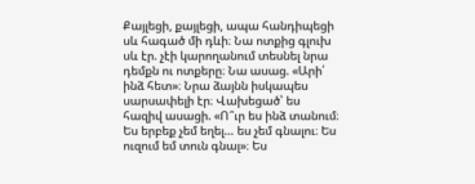Քայլեցի, քայլեցի, ապա հանդիպեցի սև հագած մի դևի։ Նա ոտքից գլուխ սև էր. չէի կարողանում տեսնել նրա դեմքն ու ոտքերը։ Նա ասաց. «Արի՛ ինձ հետ»։ Նրա ձայնն իսկապես սարսափելի էր։ Վախեցած՝ ես հազիվ ասացի. «Ո՞ւր ես ինձ տանում։ Ես երբեք չեմ եղել… ես չեմ գնալու։ Ես ուզում եմ տուն գնալ»։ Ես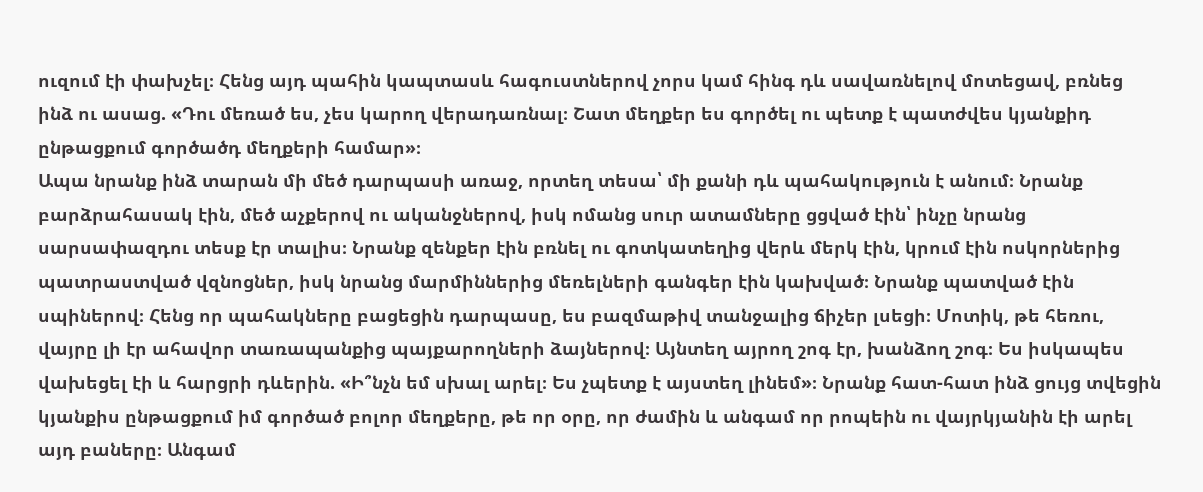ուզում էի փախչել։ Հենց այդ պահին կապտասև հագուստներով չորս կամ հինգ դև սավառնելով մոտեցավ, բռնեց ինձ ու ասաց. «Դու մեռած ես, չես կարող վերադառնալ։ Շատ մեղքեր ես գործել ու պետք է պատժվես կյանքիդ ընթացքում գործածդ մեղքերի համար»։
Ապա նրանք ինձ տարան մի մեծ դարպասի առաջ, որտեղ տեսա՝ մի քանի դև պահակություն է անում։ Նրանք բարձրահասակ էին, մեծ աչքերով ու ականջներով, իսկ ոմանց սուր ատամները ցցված էին՝ ինչը նրանց սարսափազդու տեսք էր տալիս։ Նրանք զենքեր էին բռնել ու գոտկատեղից վերև մերկ էին, կրում էին ոսկորներից պատրաստված վզնոցներ, իսկ նրանց մարմիններից մեռելների գանգեր էին կախված։ Նրանք պատված էին սպիներով։ Հենց որ պահակները բացեցին դարպասը, ես բազմաթիվ տանջալից ճիչեր լսեցի։ Մոտիկ, թե հեռու, վայրը լի էր ահավոր տառապանքից պայքարողների ձայներով։ Այնտեղ այրող շոգ էր, խանձող շոգ։ Ես իսկապես վախեցել էի և հարցրի դևերին. «Ի՞նչն եմ սխալ արել։ Ես չպետք է այստեղ լինեմ»։ Նրանք հատ-հատ ինձ ցույց տվեցին կյանքիս ընթացքում իմ գործած բոլոր մեղքերը, թե որ օրը, որ ժամին և անգամ որ րոպեին ու վայրկյանին էի արել այդ բաները։ Անգամ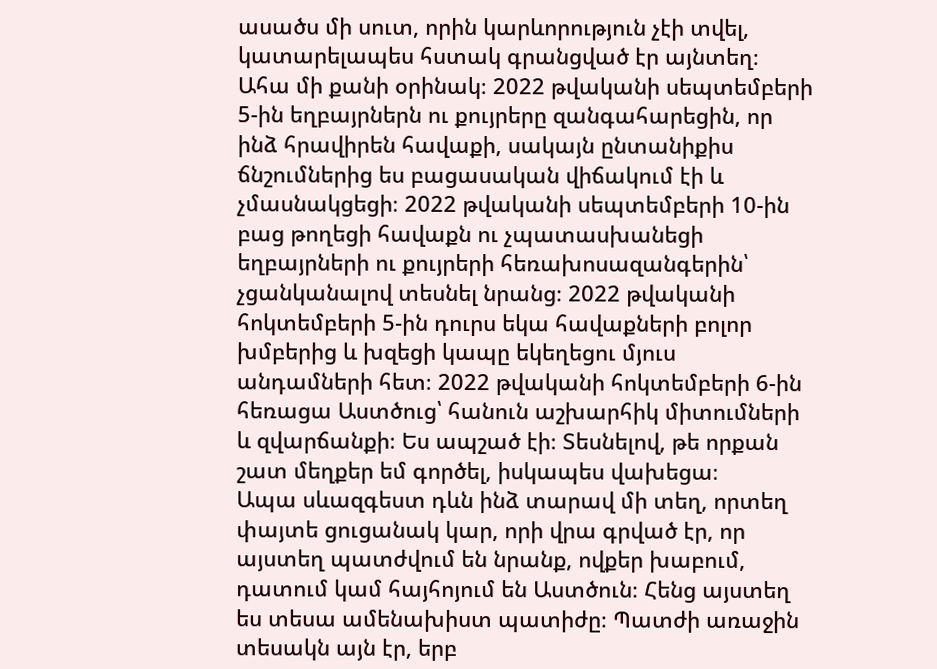ասածս մի սուտ, որին կարևորություն չէի տվել, կատարելապես հստակ գրանցված էր այնտեղ։ Ահա մի քանի օրինակ։ 2022 թվականի սեպտեմբերի 5-ին եղբայրներն ու քույրերը զանգահարեցին, որ ինձ հրավիրեն հավաքի, սակայն ընտանիքիս ճնշումներից ես բացասական վիճակում էի և չմասնակցեցի։ 2022 թվականի սեպտեմբերի 10-ին բաց թողեցի հավաքն ու չպատասխանեցի եղբայրների ու քույրերի հեռախոսազանգերին՝ չցանկանալով տեսնել նրանց։ 2022 թվականի հոկտեմբերի 5-ին դուրս եկա հավաքների բոլոր խմբերից և խզեցի կապը եկեղեցու մյուս անդամների հետ։ 2022 թվականի հոկտեմբերի 6-ին հեռացա Աստծուց՝ հանուն աշխարհիկ միտումների և զվարճանքի։ Ես ապշած էի։ Տեսնելով, թե որքան շատ մեղքեր եմ գործել, իսկապես վախեցա։
Ապա սևազգեստ դևն ինձ տարավ մի տեղ, որտեղ փայտե ցուցանակ կար, որի վրա գրված էր, որ այստեղ պատժվում են նրանք, ովքեր խաբում, դատում կամ հայհոյում են Աստծուն։ Հենց այստեղ ես տեսա ամենախիստ պատիժը։ Պատժի առաջին տեսակն այն էր, երբ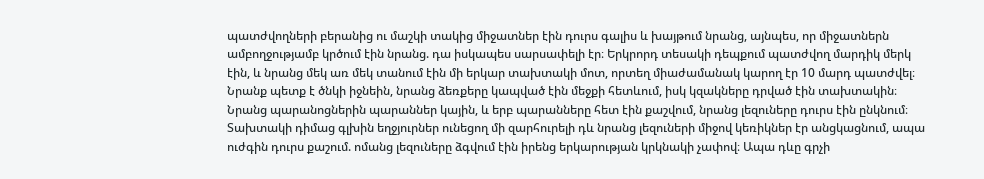պատժվողների բերանից ու մաշկի տակից միջատներ էին դուրս գալիս և խայթում նրանց, այնպես, որ միջատներն ամբողջությամբ կրծում էին նրանց. դա իսկապես սարսափելի էր։ Երկրորդ տեսակի դեպքում պատժվող մարդիկ մերկ էին, և նրանց մեկ առ մեկ տանում էին մի երկար տախտակի մոտ, որտեղ միաժամանակ կարող էր 10 մարդ պատժվել։ Նրանք պետք է ծնկի իջնեին, նրանց ձեռքերը կապված էին մեջքի հետևում, իսկ կզակները դրված էին տախտակին։ Նրանց պարանոցներին պարաններ կային, և երբ պարանները հետ էին քաշվում, նրանց լեզուները դուրս էին ընկնում։ Տախտակի դիմաց գլխին եղջյուրներ ունեցող մի զարհուրելի դև նրանց լեզուների միջով կեռիկներ էր անցկացնում, ապա ուժգին դուրս քաշում. ոմանց լեզուները ձգվում էին իրենց երկարության կրկնակի չափով։ Ապա դևը գրչի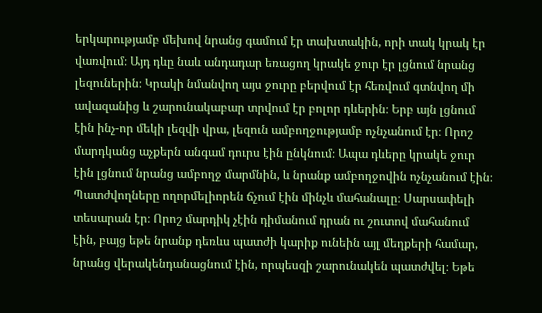երկարությամբ մեխով նրանց գամում էր տախտակին, որի տակ կրակ էր վառվում։ Այդ դևը նաև անդադար եռացող կրակե ջուր էր լցնում նրանց լեզուներին։ Կրակի նմանվող այս ջուրը բերվում էր հեռվում գտնվող մի ավազանից և շարունակաբար տրվում էր բոլոր դևերին։ Երբ այն լցնում էին ինչ-որ մեկի լեզվի վրա, լեզուն ամբողջությամբ ոչնչանում էր։ Որոշ մարդկանց աչքերն անգամ դուրս էին ընկնում։ Ապա դևերը կրակե ջուր էին լցնում նրանց ամբողջ մարմնին, և նրանք ամբողջովին ոչնչանում էին։ Պատժվողները ողորմելիորեն ճչում էին մինչև մահանալը։ Սարսափելի տեսարան էր։ Որոշ մարդիկ չէին դիմանում դրան ու շուտով մահանում էին, բայց եթե նրանք դեռևս պատժի կարիք ունեին այլ մեղքերի համար, նրանց վերակենդանացնում էին, որպեսզի շարունակեն պատժվել։ Եթե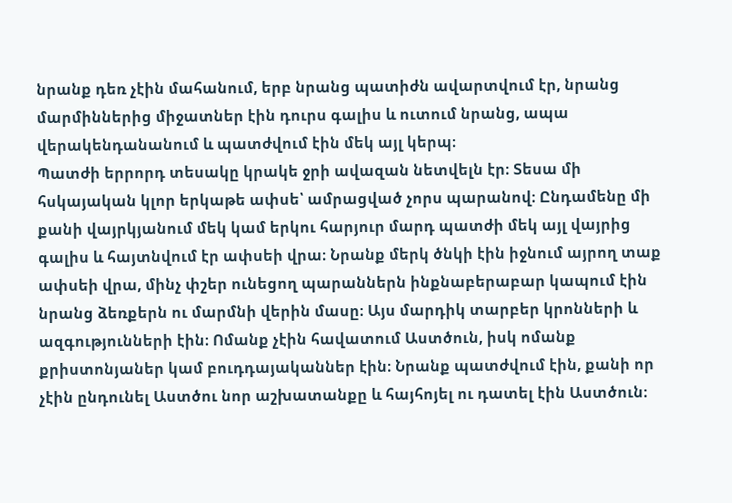նրանք դեռ չէին մահանում, երբ նրանց պատիժն ավարտվում էր, նրանց մարմիններից միջատներ էին դուրս գալիս և ուտում նրանց, ապա վերակենդանանում և պատժվում էին մեկ այլ կերպ։
Պատժի երրորդ տեսակը կրակե ջրի ավազան նետվելն էր։ Տեսա մի հսկայական կլոր երկաթե ափսե՝ ամրացված չորս պարանով։ Ընդամենը մի քանի վայրկյանում մեկ կամ երկու հարյուր մարդ պատժի մեկ այլ վայրից գալիս և հայտնվում էր ափսեի վրա։ Նրանք մերկ ծնկի էին իջնում այրող տաք ափսեի վրա, մինչ փշեր ունեցող պարաններն ինքնաբերաբար կապում էին նրանց ձեռքերն ու մարմնի վերին մասը։ Այս մարդիկ տարբեր կրոնների և ազգությունների էին։ Ոմանք չէին հավատում Աստծուն, իսկ ոմանք քրիստոնյաներ կամ բուդդայականներ էին։ Նրանք պատժվում էին, քանի որ չէին ընդունել Աստծու նոր աշխատանքը և հայհոյել ու դատել էին Աստծուն։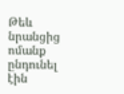Թեև նրանցից ոմանք ընդունել էին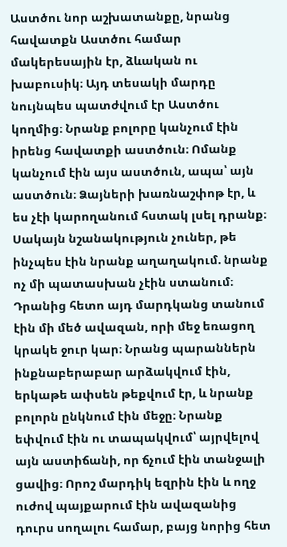Աստծու նոր աշխատանքը, նրանց հավատքն Աստծու համար մակերեսային էր, ձևական ու խաբուսիկ։ Այդ տեսակի մարդը նույնպես պատժվում էր Աստծու կողմից։ Նրանք բոլորը կանչում էին իրենց հավատքի աստծուն։ Ոմանք կանչում էին այս աստծուն, ապա՝ այն աստծուն։ Ձայների խառնաշփոթ էր, և ես չէի կարողանում հստակ լսել դրանք։ Սակայն նշանակություն չուներ, թե ինչպես էին նրանք աղաղակում. նրանք ոչ մի պատասխան չէին ստանում։ Դրանից հետո այդ մարդկանց տանում էին մի մեծ ավազան, որի մեջ եռացող կրակե ջուր կար։ Նրանց պարաններն ինքնաբերաբար արձակվում էին, երկաթե ափսեն թեքվում էր, և նրանք բոլորն ընկնում էին մեջը։ Նրանք եփվում էին ու տապակվում՝ այրվելով այն աստիճանի, որ ճչում էին տանջալի ցավից։ Որոշ մարդիկ եզրին էին և ողջ ուժով պայքարում էին ավազանից դուրս սողալու համար, բայց նորից հետ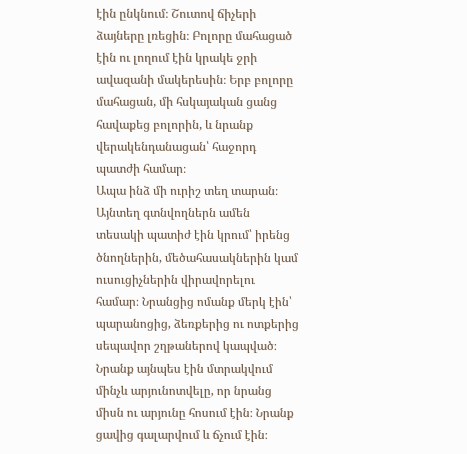էին ընկնում։ Շուտով ճիչերի ձայները լռեցին։ Բոլորը մահացած էին ու լողում էին կրակե ջրի ավազանի մակերեսին։ Երբ բոլորը մահացան, մի հսկայական ցանց հավաքեց բոլորին, և նրանք վերակենդանացան՝ հաջորդ պատժի համար։
Ապա ինձ մի ուրիշ տեղ տարան։ Այնտեղ գտնվողներն ամեն տեսակի պատիժ էին կրում՝ իրենց ծնողներին, մեծահասակներին կամ ուսուցիչներին վիրավորելու համար։ Նրանցից ոմանք մերկ էին՝ պարանոցից, ձեռքերից ու ոտքերից սեպավոր շղթաներով կապված։ Նրանք այնպես էին մտրակվում մինչև արյունոտվելը, որ նրանց միսն ու արյունը հոսում էին։ Նրանք ցավից գալարվում և ճչում էին։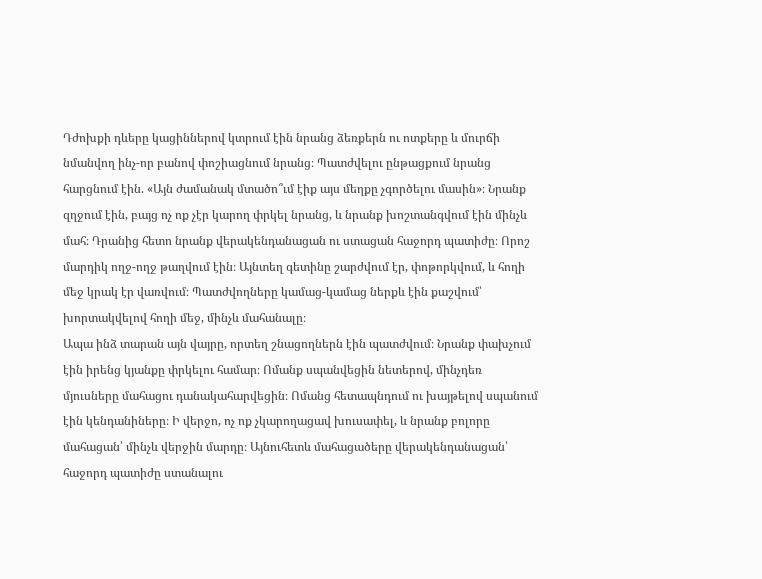Դժոխքի դևերը կացիններով կտրում էին նրանց ձեռքերն ու ոտքերը և մուրճի նմանվող ինչ-որ բանով փոշիացնում նրանց։ Պատժվելու ընթացքում նրանց հարցնում էին. «Այն ժամանակ մտածո՞ւմ էիք այս մեղքը չգործելու մասին»։ Նրանք զղջում էին, բայց ոչ ոք չէր կարող փրկել նրանց, և նրանք խոշտանգվում էին մինչև մահ։ Դրանից հետո նրանք վերակենդանացան ու ստացան հաջորդ պատիժը։ Որոշ մարդիկ ողջ-ողջ թաղվում էին։ Այնտեղ գետինը շարժվում էր, փոթորկվում, և հողի մեջ կրակ էր վառվում։ Պատժվողները կամաց-կամաց ներքև էին քաշվում՝ խորտակվելով հողի մեջ, մինչև մահանալը։
Ապա ինձ տարան այն վայրը, որտեղ շնացողներն էին պատժվում։ Նրանք փախչում էին իրենց կյանքը փրկելու համար։ Ոմանք սպանվեցին նետերով, մինչդեռ մյուսները մահացու դանակահարվեցին։ Ոմանց հետապնդում ու խայթելով սպանում էին կենդանիները։ Ի վերջո, ոչ ոք չկարողացավ խուսափել, և նրանք բոլորը մահացան՝ մինչև վերջին մարդը։ Այնուհետև մահացածերը վերակենդանացան՝ հաջորդ պատիժը ստանալու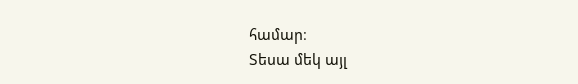համար։
Տեսա մեկ այլ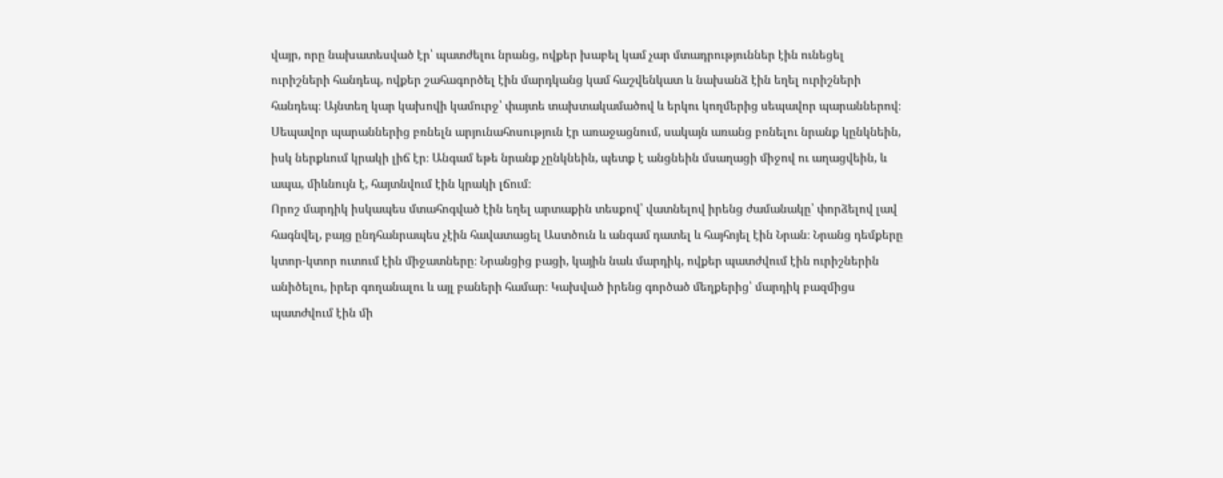վայր, որը նախատեսված էր՝ պատժելու նրանց, ովքեր խաբել կամ չար մտադրություններ էին ունեցել ուրիշների հանդեպ, ովքեր շահագործել էին մարդկանց կամ հաշվենկատ և նախանձ էին եղել ուրիշների հանդեպ։ Այնտեղ կար կախովի կամուրջ՝ փայտե տախտակամածով և երկու կողմերից սեպավոր պարաններով։ Սեպավոր պարաններից բռնելն արյունահոսություն էր առաջացնում, սակայն առանց բռնելու նրանք կընկնեին, իսկ ներքևում կրակի լիճ էր։ Անգամ եթե նրանք չընկնեին, պետք է անցնեին մսաղացի միջով ու աղացվեին, և ապա, միևնույն է, հայտնվում էին կրակի լճում։
Որոշ մարդիկ իսկապես մտահոգված էին եղել արտաքին տեսքով՝ վատնելով իրենց ժամանակը՝ փորձելով լավ հագնվել, բայց ընդհանրապես չէին հավատացել Աստծուն և անգամ դատել և հայհոյել էին Նրան։ Նրանց դեմքերը կտոր-կտոր ուտում էին միջատները։ Նրանցից բացի, կային նաև մարդիկ, ովքեր պատժվում էին ուրիշներին անիծելու, իրեր գողանալու և այլ բաների համար։ Կախված իրենց գործած մեղքերից՝ մարդիկ բազմիցս պատժվում էին մի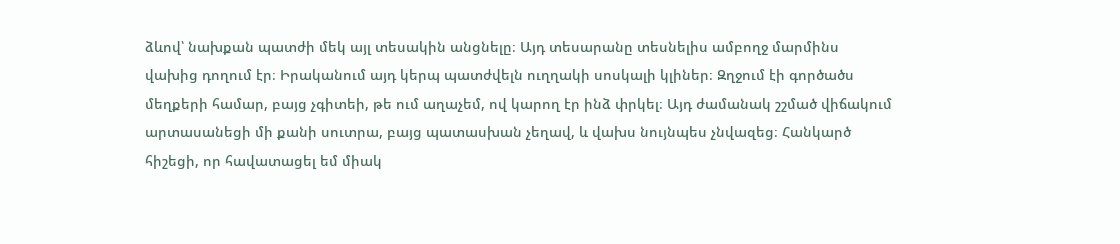ձևով՝ նախքան պատժի մեկ այլ տեսակին անցնելը։ Այդ տեսարանը տեսնելիս ամբողջ մարմինս վախից դողում էր։ Իրականում այդ կերպ պատժվելն ուղղակի սոսկալի կլիներ։ Զղջում էի գործածս մեղքերի համար, բայց չգիտեի, թե ում աղաչեմ, ով կարող էր ինձ փրկել։ Այդ ժամանակ շշմած վիճակում արտասանեցի մի քանի սուտրա, բայց պատասխան չեղավ, և վախս նույնպես չնվազեց։ Հանկարծ հիշեցի, որ հավատացել եմ միակ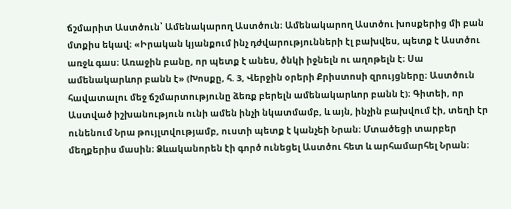ճշմարիտ Աստծուն՝ Ամենակարող Աստծուն։ Ամենակարող Աստծու խոսքերից մի բան մտքիս եկավ։ «Իրական կյանքում ինչ դժվարությունների էլ բախվես, պետք է Աստծու առջև գաս։ Առաջին բանը, որ պետք է անես, ծնկի իջնելն ու աղոթելն է։ Սա ամենակարևոր բանն է» (Խոսքը, հ. 3, Վերջին օրերի Քրիստոսի զրույցները։ Աստծուն հավատալու մեջ ճշմարտությունը ձեռք բերելն ամենակարևոր բանն է)։ Գիտեի, որ Աստված իշխանություն ունի ամեն ինչի նկատմամբ, և այն, ինչին բախվում էի, տեղի էր ունենում Նրա թույլտվությամբ, ուստի պետք է կանչեի Նրան։ Մտածեցի տարբեր մեղքերիս մասին։ Ձևականորեն էի գործ ունեցել Աստծու հետ և արհամարհել Նրան։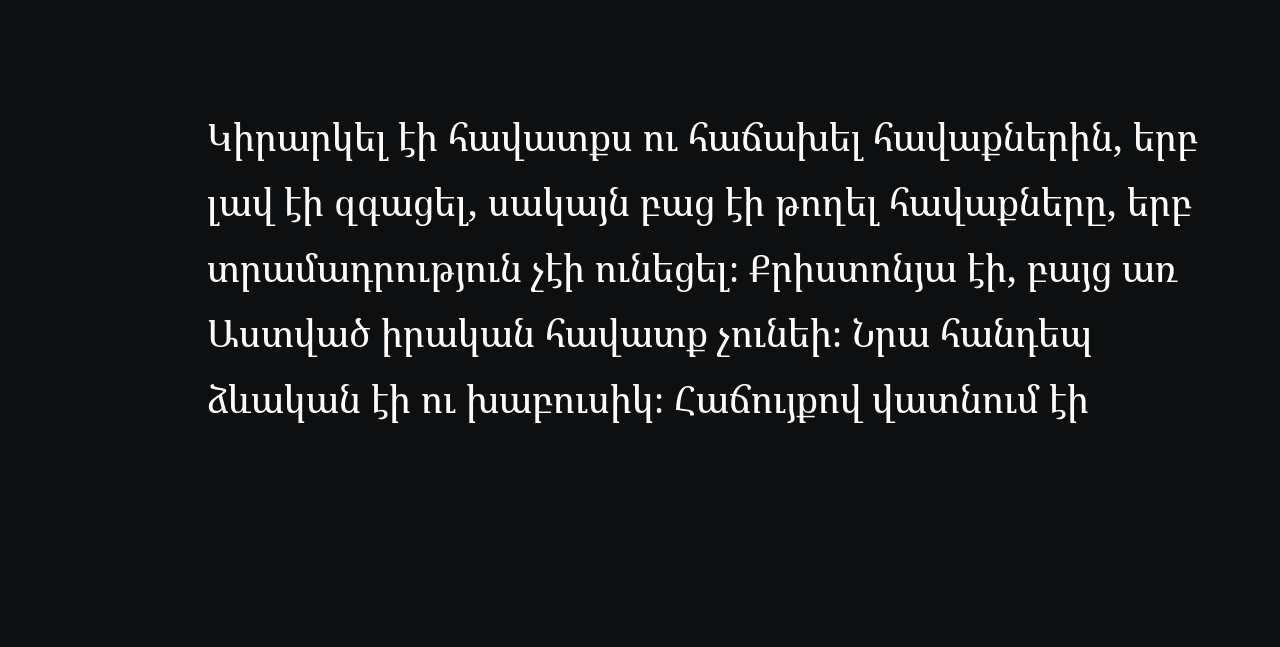Կիրարկել էի հավատքս ու հաճախել հավաքներին, երբ լավ էի զգացել, սակայն բաց էի թողել հավաքները, երբ տրամադրություն չէի ունեցել։ Քրիստոնյա էի, բայց առ Աստված իրական հավատք չունեի։ Նրա հանդեպ ձևական էի ու խաբուսիկ։ Հաճույքով վատնում էի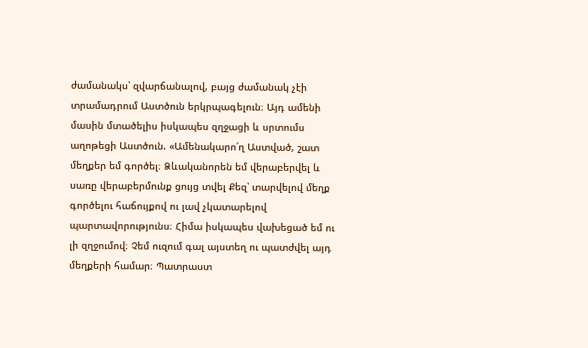ժամանակս՝ զվարճանալով, բայց ժամանակ չէի տրամադրում Աստծուն երկրպագելուն։ Այդ ամենի մասին մտածելիս իսկապես զղջացի և սրտումս աղոթեցի Աստծուն. «Ամենակարո՛ղ Աստված, շատ մեղքեր եմ գործել։ Ձևականորեն եմ վերաբերվել և սառը վերաբերմունք ցույց տվել Քեզ՝ տարվելով մեղք գործելու հաճույքով ու լավ չկատարելով պարտավորությունս։ Հիմա իսկապես վախեցած եմ ու լի զղջումով։ Չեմ ուզում գալ այստեղ ու պատժվել այդ մեղքերի համար։ Պատրաստ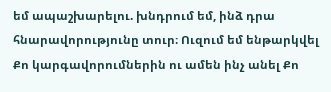եմ ապաշխարելու. խնդրում եմ, ինձ դրա հնարավորությունը տուր։ Ուզում եմ ենթարկվել Քո կարգավորումներին ու ամեն ինչ անել Քո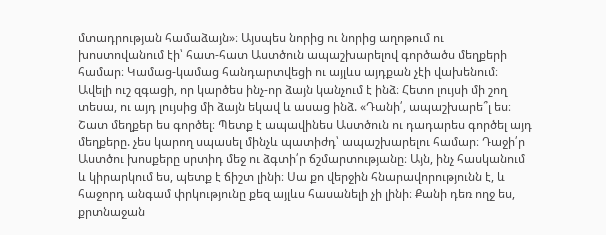մտադրության համաձայն»։ Այսպես նորից ու նորից աղոթում ու խոստովանում էի՝ հատ-հատ Աստծուն ապաշխարելով գործածս մեղքերի համար։ Կամաց-կամաց հանդարտվեցի ու այլևս այդքան չէի վախենում։ Ավելի ուշ զգացի, որ կարծես ինչ-որ ձայն կանչում է ինձ։ Հետո լույսի մի շող տեսա, ու այդ լույսից մի ձայն եկավ և ասաց ինձ. «Դանի՛, ապաշխարե՞լ ես։ Շատ մեղքեր ես գործել։ Պետք է ապավինես Աստծուն ու դադարես գործել այդ մեղքերը. չես կարող սպասել մինչև պատիժդ՝ ապաշխարելու համար։ Դաջի՛ր Աստծու խոսքերը սրտիդ մեջ ու ձգտի՛ր ճշմարտությանը։ Այն, ինչ հասկանում և կիրարկում ես, պետք է ճիշտ լինի։ Սա քո վերջին հնարավորությունն է, և հաջորդ անգամ փրկությունը քեզ այլևս հասանելի չի լինի։ Քանի դեռ ողջ ես, քրտնաջան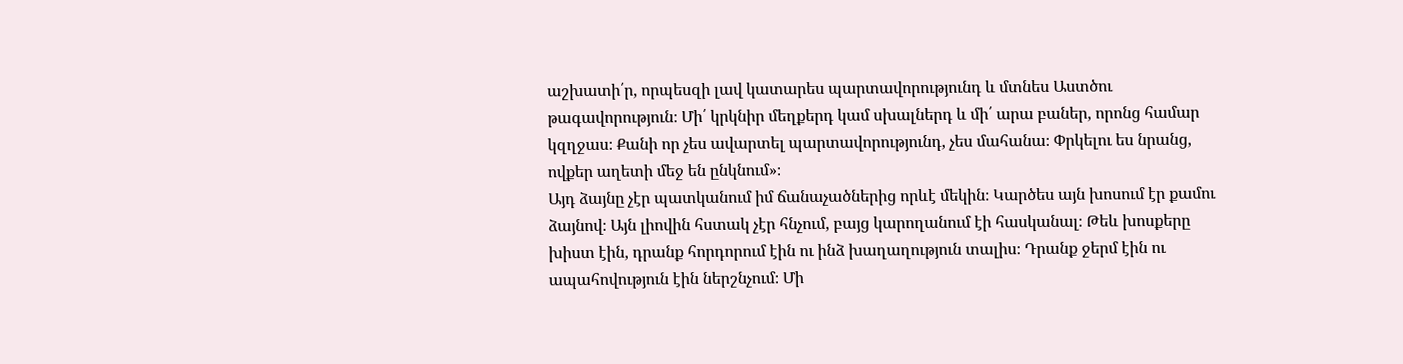աշխատի՛ր, որպեսզի լավ կատարես պարտավորությունդ և մտնես Աստծու թագավորություն։ Մի՛ կրկնիր մեղքերդ կամ սխալներդ և մի՛ արա բաներ, որոնց համար կզղջաս։ Քանի որ չես ավարտել պարտավորությունդ, չես մահանա։ Փրկելու ես նրանց, ովքեր աղետի մեջ են ընկնում»։
Այդ ձայնը չէր պատկանում իմ ճանաչածներից որևէ մեկին։ Կարծես այն խոսում էր քամու ձայնով։ Այն լիովին հստակ չէր հնչում, բայց կարողանում էի հասկանալ։ Թեև խոսքերը խիստ էին, դրանք հորդորում էին ու ինձ խաղաղություն տալիս։ Դրանք ջերմ էին ու ապահովություն էին ներշնչում։ Մի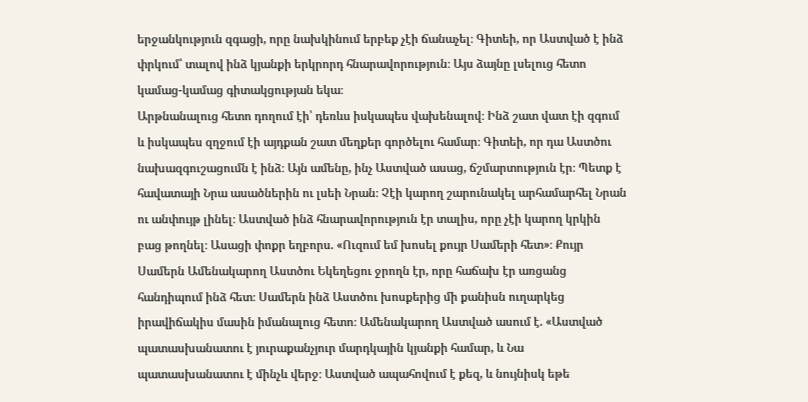երջանկություն զգացի, որը նախկինում երբեք չէի ճանաչել։ Գիտեի, որ Աստված է ինձ փրկում՝ տալով ինձ կյանքի երկրորդ հնարավորություն։ Այս ձայնը լսելուց հետո կամաց-կամաց գիտակցության եկա։
Արթնանալուց հետո դողում էի՝ դեռևս իսկապես վախենալով։ Ինձ շատ վատ էի զգում և իսկապես զղջում էի այդքան շատ մեղքեր գործելու համար։ Գիտեի, որ դա Աստծու նախազգուշացումն է ինձ։ Այն ամենը, ինչ Աստված ասաց, ճշմարտություն էր։ Պետք է հավատայի Նրա ասածներին ու լսեի Նրան։ Չէի կարող շարունակել արհամարհել Նրան ու անփույթ լինել։ Աստված ինձ հնարավորություն էր տալիս, որը չէի կարող կրկին բաց թողնել։ Ասացի փոքր եղբորս. «Ուզում եմ խոսել քույր Սամերի հետ»։ Քույր Սամերն Ամենակարող Աստծու Եկեղեցու ջրողն էր, որը հաճախ էր առցանց հանդիպում ինձ հետ։ Սամերն ինձ Աստծու խոսքերից մի քանիսն ուղարկեց իրավիճակիս մասին իմանալուց հետո։ Ամենակարող Աստված ասում է. «Աստված պատասխանատու է յուրաքանչյուր մարդկային կյանքի համար, և Նա պատասխանատու է մինչև վերջ։ Աստված ապահովում է քեզ, և նույնիսկ եթե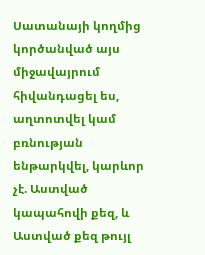Սատանայի կողմից կործանված այս միջավայրում հիվանդացել ես, աղտոտվել կամ բռնության ենթարկվել, կարևոր չէ. Աստված կապահովի քեզ, և Աստված քեզ թույլ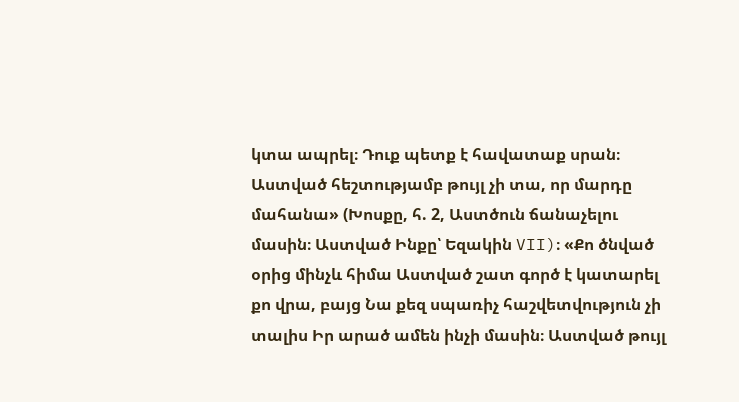կտա ապրել։ Դուք պետք է հավատաք սրան։ Աստված հեշտությամբ թույլ չի տա, որ մարդը մահանա» (Խոսքը, հ. 2, Աստծուն ճանաչելու մասին։ Աստված Ինքը՝ Եզակին VII)։ «Քո ծնված օրից մինչև հիմա Աստված շատ գործ է կատարել քո վրա, բայց Նա քեզ սպառիչ հաշվետվություն չի տալիս Իր արած ամեն ինչի մասին։ Աստված թույլ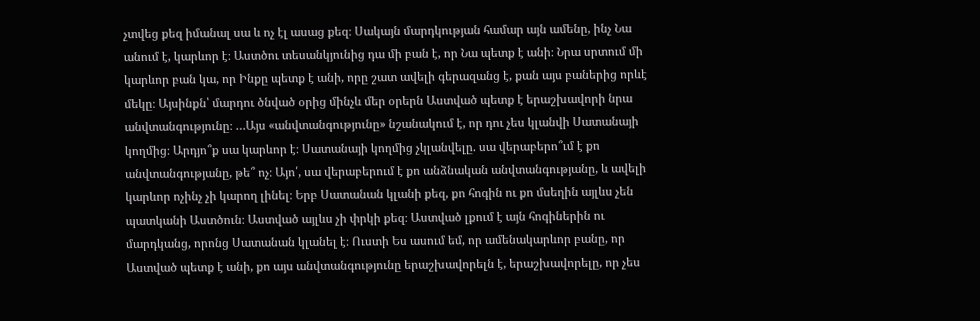չտվեց քեզ իմանալ սա և ոչ էլ ասաց քեզ։ Սակայն մարդկության համար այն ամենը, ինչ Նա անում է, կարևոր է։ Աստծու տեսանկյունից դա մի բան է, որ Նա պետք է անի։ Նրա սրտում մի կարևոր բան կա, որ Ինքը պետք է անի, որը շատ ավելի գերազանց է, քան այս բաներից որևէ մեկը։ Այսինքն՝ մարդու ծնված օրից մինչև մեր օրերն Աստված պետք է երաշխավորի նրա անվտանգությունը։ …Այս «անվտանգությունը» նշանակում է, որ դու չես կլանվի Սատանայի կողմից։ Արդյո՞ք սա կարևոր է։ Սատանայի կողմից չկլանվելը. սա վերաբերո՞ւմ է քո անվտանգությանը, թե՞ ոչ։ Այո՛, սա վերաբերում է քո անձնական անվտանգությանը, և ավելի կարևոր ոչինչ չի կարող լինել։ Երբ Սատանան կլանի քեզ, քո հոգին ու քո մսեղին այլևս չեն պատկանի Աստծուն։ Աստված այլևս չի փրկի քեզ։ Աստված լքում է այն հոգիներին ու մարդկանց, որոնց Սատանան կլանել է։ Ուստի Ես ասում եմ, որ ամենակարևոր բանը, որ Աստված պետք է անի, քո այս անվտանգությունը երաշխավորելն է, երաշխավորելը, որ չես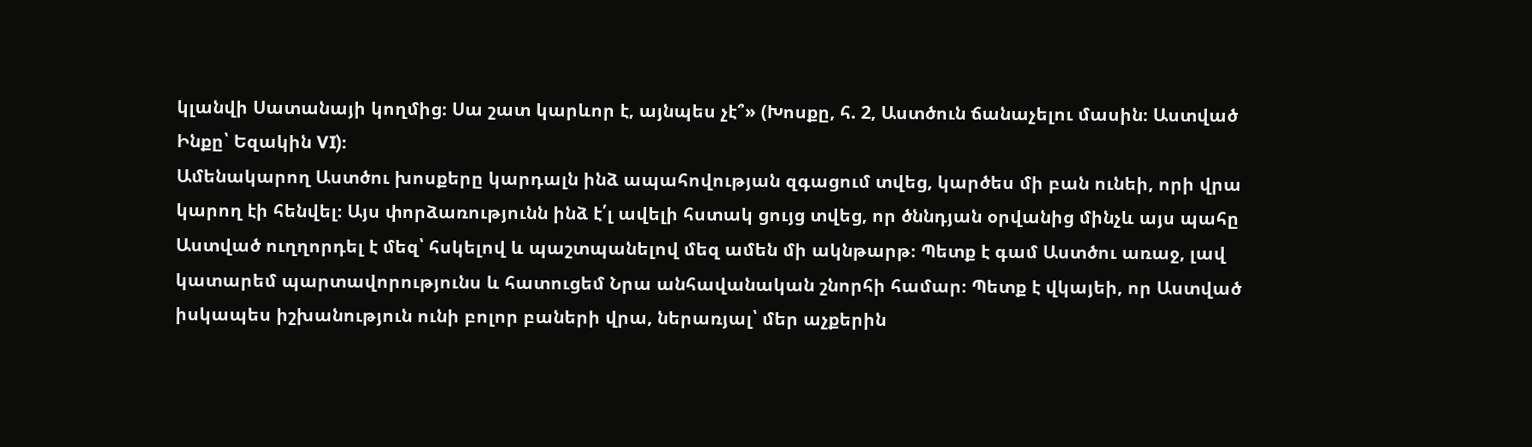կլանվի Սատանայի կողմից։ Սա շատ կարևոր է, այնպես չէ՞» (Խոսքը, հ. 2, Աստծուն ճանաչելու մասին։ Աստված Ինքը՝ Եզակին VI)։
Ամենակարող Աստծու խոսքերը կարդալն ինձ ապահովության զգացում տվեց, կարծես մի բան ունեի, որի վրա կարող էի հենվել։ Այս փորձառությունն ինձ է՛լ ավելի հստակ ցույց տվեց, որ ծննդյան օրվանից մինչև այս պահը Աստված ուղղորդել է մեզ՝ հսկելով և պաշտպանելով մեզ ամեն մի ակնթարթ։ Պետք է գամ Աստծու առաջ, լավ կատարեմ պարտավորությունս և հատուցեմ Նրա անհավանական շնորհի համար։ Պետք է վկայեի, որ Աստված իսկապես իշխանություն ունի բոլոր բաների վրա, ներառյալ՝ մեր աչքերին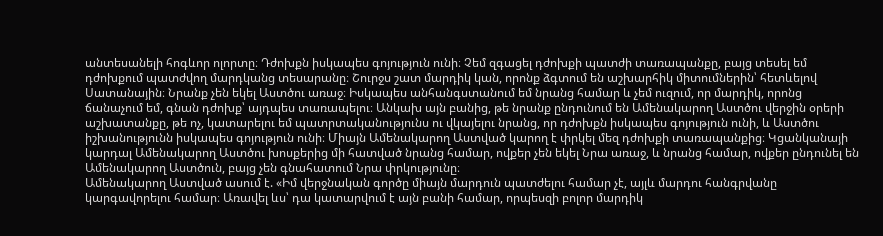անտեսանելի հոգևոր ոլորտը։ Դժոխքն իսկապես գոյություն ունի։ Չեմ զգացել դժոխքի պատժի տառապանքը, բայց տեսել եմ դժոխքում պատժվող մարդկանց տեսարանը։ Շուրջս շատ մարդիկ կան, որոնք ձգտում են աշխարհիկ միտումներին՝ հետևելով Սատանային։ Նրանք չեն եկել Աստծու առաջ։ Իսկապես անհանգստանում եմ նրանց համար և չեմ ուզում, որ մարդիկ, որոնց ճանաչում եմ, գնան դժոխք՝ այդպես տառապելու։ Անկախ այն բանից, թե նրանք ընդունում են Ամենակարող Աստծու վերջին օրերի աշխատանքը, թե ոչ, կատարելու եմ պատրտականությունս ու վկայելու նրանց, որ դժոխքն իսկապես գոյություն ունի, և Աստծու իշխանությունն իսկապես գոյություն ունի։ Միայն Ամենակարող Աստված կարող է փրկել մեզ դժոխքի տառապանքից։ Կցանկանայի կարդալ Ամենակարող Աստծու խոսքերից մի հատված նրանց համար, ովքեր չեն եկել Նրա առաջ, և նրանց համար, ովքեր ընդունել են Ամենակարող Աստծուն, բայց չեն գնահատում Նրա փրկությունը։
Ամենակարող Աստված ասում է. «Իմ վերջնական գործը միայն մարդուն պատժելու համար չէ, այլև մարդու հանգրվանը կարգավորելու համար։ Առավել ևս՝ դա կատարվում է այն բանի համար, որպեսզի բոլոր մարդիկ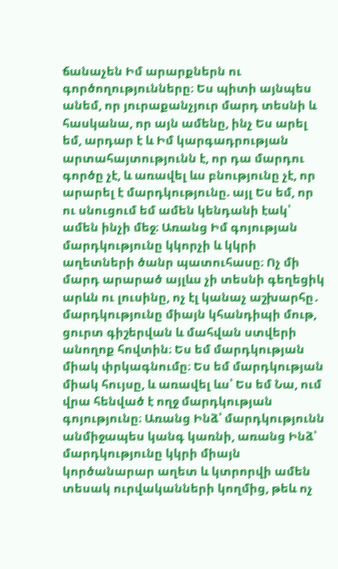ճանաչեն Իմ արարքներն ու գործողությունները։ Ես պիտի այնպես անեմ, որ յուրաքանչյուր մարդ տեսնի և հասկանա, որ այն ամենը, ինչ Ես արել եմ, արդար է և Իմ կարգադրության արտահայտությունն է, որ դա մարդու գործը չէ, և առավել ևս բնությունը չէ, որ արարել է մարդկությունը. այլ Ես եմ, որ ու սնուցում եմ ամեն կենդանի էակ՝ ամեն ինչի մեջ։ Առանց Իմ գոյության մարդկությունը կկորչի և կկրի աղետների ծանր պատուհասը։ Ոչ մի մարդ արարած այլևս չի տեսնի գեղեցիկ արևն ու լուսինը, ոչ էլ կանաչ աշխարհը․ մարդկությունը միայն կհանդիպի մութ, ցուրտ գիշերվան և մահվան ստվերի անողոք հովտին։ Ես եմ մարդկության միակ փրկագնումը։ Ես եմ մարդկության միակ հույսը, և առավել ևս՝ Ես եմ Նա, ում վրա հենված է ողջ մարդկության գոյությունը։ Առանց Ինձ՝ մարդկությունն անմիջապես կանգ կառնի, առանց Ինձ՝ մարդկությունը կկրի միայն կործանարար աղետ և կտրորվի ամեն տեսակ ուրվականների կողմից, թեև ոչ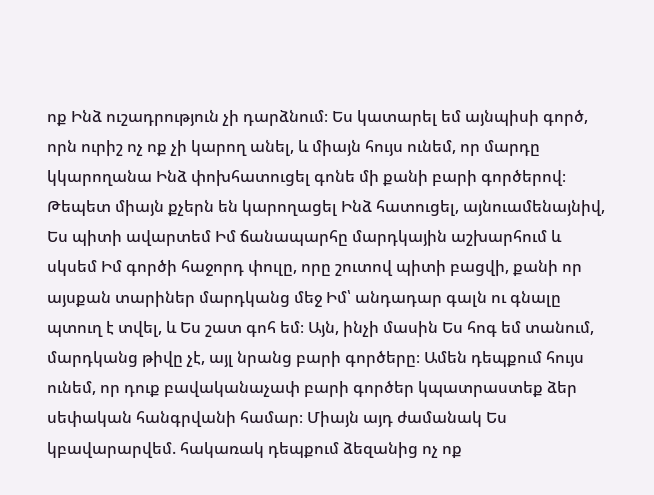ոք Ինձ ուշադրություն չի դարձնում։ Ես կատարել եմ այնպիսի գործ, որն ուրիշ ոչ ոք չի կարող անել, և միայն հույս ունեմ, որ մարդը կկարողանա Ինձ փոխհատուցել գոնե մի քանի բարի գործերով։ Թեպետ միայն քչերն են կարողացել Ինձ հատուցել, այնուամենայնիվ, Ես պիտի ավարտեմ Իմ ճանապարհը մարդկային աշխարհում և սկսեմ Իմ գործի հաջորդ փուլը, որը շուտով պիտի բացվի, քանի որ այսքան տարիներ մարդկանց մեջ Իմ՝ անդադար գալն ու գնալը պտուղ է տվել, և Ես շատ գոհ եմ։ Այն, ինչի մասին Ես հոգ եմ տանում, մարդկանց թիվը չէ, այլ նրանց բարի գործերը։ Ամեն դեպքում հույս ունեմ, որ դուք բավականաչափ բարի գործեր կպատրաստեք ձեր սեփական հանգրվանի համար։ Միայն այդ ժամանակ Ես կբավարարվեմ. հակառակ դեպքում ձեզանից ոչ ոք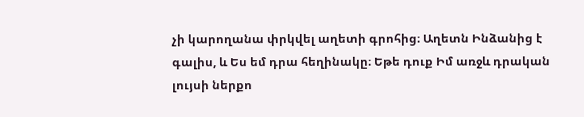չի կարողանա փրկվել աղետի գրոհից։ Աղետն Ինձանից է գալիս, և Ես եմ դրա հեղինակը։ Եթե դուք Իմ առջև դրական լույսի ներքո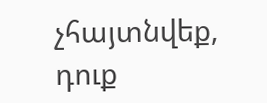չհայտնվեք, դուք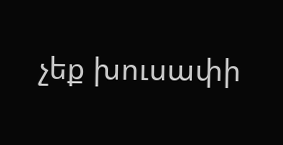չեք խուսափի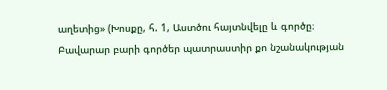աղետից» (Խոսքը, հ. 1, Աստծու հայտնվելը և գործը։ Բավարար բարի գործեր պատրաստիր քո նշանակության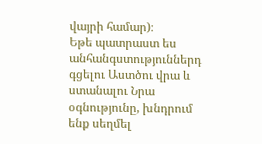վայրի համար)։
Եթե պատրաստ ես անհանգստություններդ գցելու Աստծու վրա և ստանալու Նրա օգնությունը, խնդրում ենք սեղմել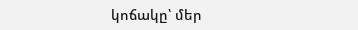կոճակը՝ մեր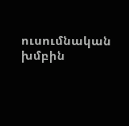ուսումնական խմբին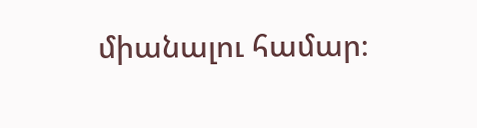միանալու համար։